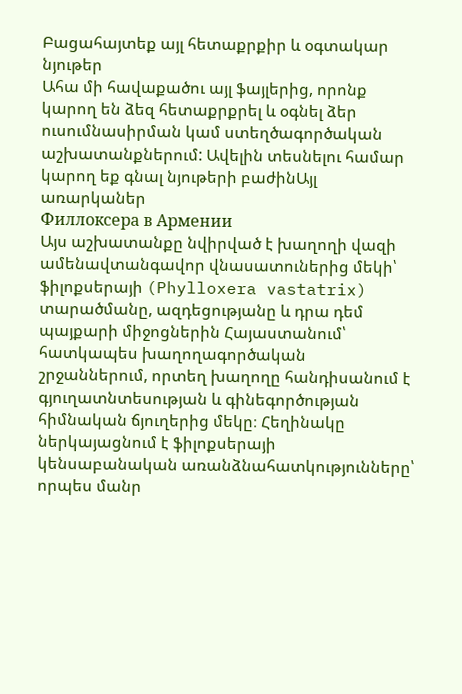Բացահայտեք այլ հետաքրքիր և օգտակար նյութեր
Ահա մի հավաքածու այլ ֆայլերից, որոնք կարող են ձեզ հետաքրքրել և օգնել ձեր ուսումնասիրման կամ ստեղծագործական աշխատանքներում: Ավելին տեսնելու համար կարող եք գնալ նյութերի բաժինԱյլ առարկաներ
Филлоксера в Армении
Այս աշխատանքը նվիրված է խաղողի վազի ամենավտանգավոր վնասատուներից մեկի՝ ֆիլոքսերայի (Phylloxera vastatrix) տարածմանը, ազդեցությանը և դրա դեմ պայքարի միջոցներին Հայաստանում՝ հատկապես խաղողագործական շրջաններում, որտեղ խաղողը հանդիսանում է գյուղատնտեսության և գինեգործության հիմնական ճյուղերից մեկը։ Հեղինակը ներկայացնում է ֆիլոքսերայի կենսաբանական առանձնահատկությունները՝ որպես մանր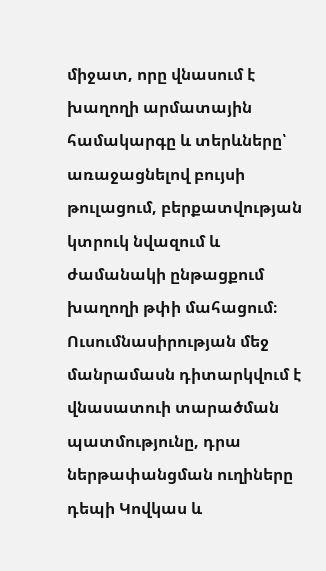միջատ, որը վնասում է խաղողի արմատային համակարգը և տերևները՝ առաջացնելով բույսի թուլացում, բերքատվության կտրուկ նվազում և ժամանակի ընթացքում խաղողի թփի մահացում։ Ուսումնասիրության մեջ մանրամասն դիտարկվում է վնասատուի տարածման պատմությունը, դրա ներթափանցման ուղիները դեպի Կովկաս և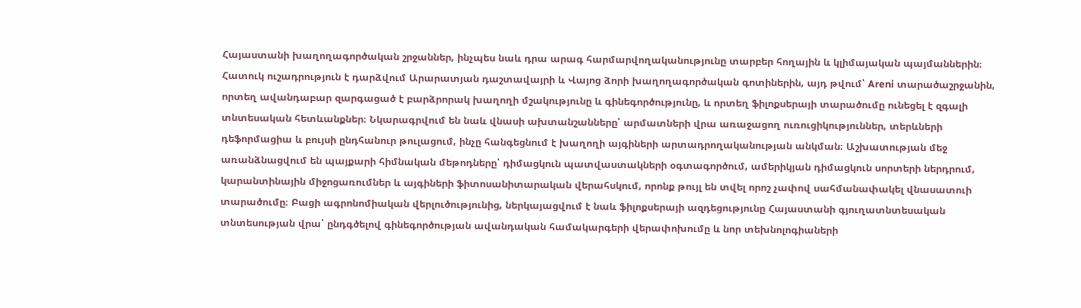Հայաստանի խաղողագործական շրջաններ, ինչպես նաև դրա արագ հարմարվողականությունը տարբեր հողային և կլիմայական պայմաններին։ Հատուկ ուշադրություն է դարձվում Արարատյան դաշտավայրի և Վայոց ձորի խաղողագործական գոտիներին, այդ թվում՝ Areni տարածաշրջանին, որտեղ ավանդաբար զարգացած է բարձրորակ խաղողի մշակությունը և գինեգործությունը, և որտեղ ֆիլոքսերայի տարածումը ունեցել է զգալի տնտեսական հետևանքներ։ Նկարագրվում են նաև վնասի ախտանշանները՝ արմատների վրա առաջացող ուռուցիկություններ, տերևների դեֆորմացիա և բույսի ընդհանուր թուլացում, ինչը հանգեցնում է խաղողի այգիների արտադրողականության անկման։ Աշխատության մեջ առանձնացվում են պայքարի հիմնական մեթոդները՝ դիմացկուն պատվաստակների օգտագործում, ամերիկյան դիմացկուն սորտերի ներդրում, կարանտինային միջոցառումներ և այգիների ֆիտոսանիտարական վերահսկում, որոնք թույլ են տվել որոշ չափով սահմանափակել վնասատուի տարածումը։ Բացի ագրոնոմիական վերլուծությունից, ներկայացվում է նաև ֆիլոքսերայի ազդեցությունը Հայաստանի գյուղատնտեսական տնտեսության վրա՝ ընդգծելով գինեգործության ավանդական համակարգերի վերափոխումը և նոր տեխնոլոգիաների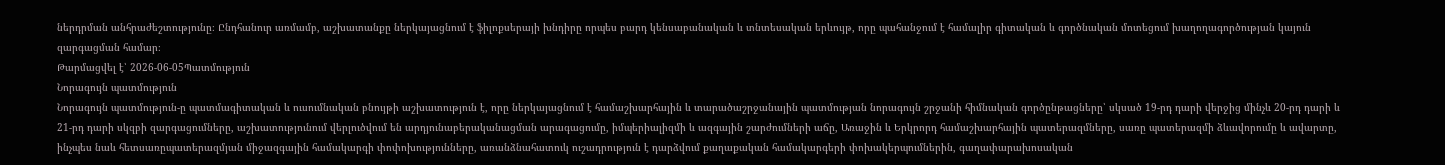ներդրման անհրաժեշտությունը։ Ընդհանուր առմամբ, աշխատանքը ներկայացնում է ֆիլոքսերայի խնդիրը որպես բարդ կենսաբանական և տնտեսական երևույթ, որը պահանջում է համալիր գիտական և գործնական մոտեցում խաղողագործության կայուն զարգացման համար։
Թարմացվել է՝ 2026-06-05Պատմություն
Նորագույն պատմություն
Նորագույն պատմություն-ը պատմագիտական և ուսումնական բնույթի աշխատություն է, որը ներկայացնում է համաշխարհային և տարածաշրջանային պատմության նորագույն շրջանի հիմնական գործընթացները՝ սկսած 19-րդ դարի վերջից մինչև 20-րդ դարի և 21-րդ դարի սկզբի զարգացումները, աշխատությունում վերլուծվում են արդյունաբերականացման արագացումը, իմպերիալիզմի և ազգային շարժումների աճը, Առաջին և Երկրորդ համաշխարհային պատերազմները, սառը պատերազմի ձևավորումը և ավարտը, ինչպես նաև հետսառըպատերազմյան միջազգային համակարգի փոփոխությունները, առանձնահատուկ ուշադրություն է դարձվում քաղաքական համակարգերի փոխակերպումներին, գաղափարախոսական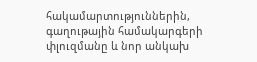հակամարտություններին, գաղութային համակարգերի փլուզմանը և նոր անկախ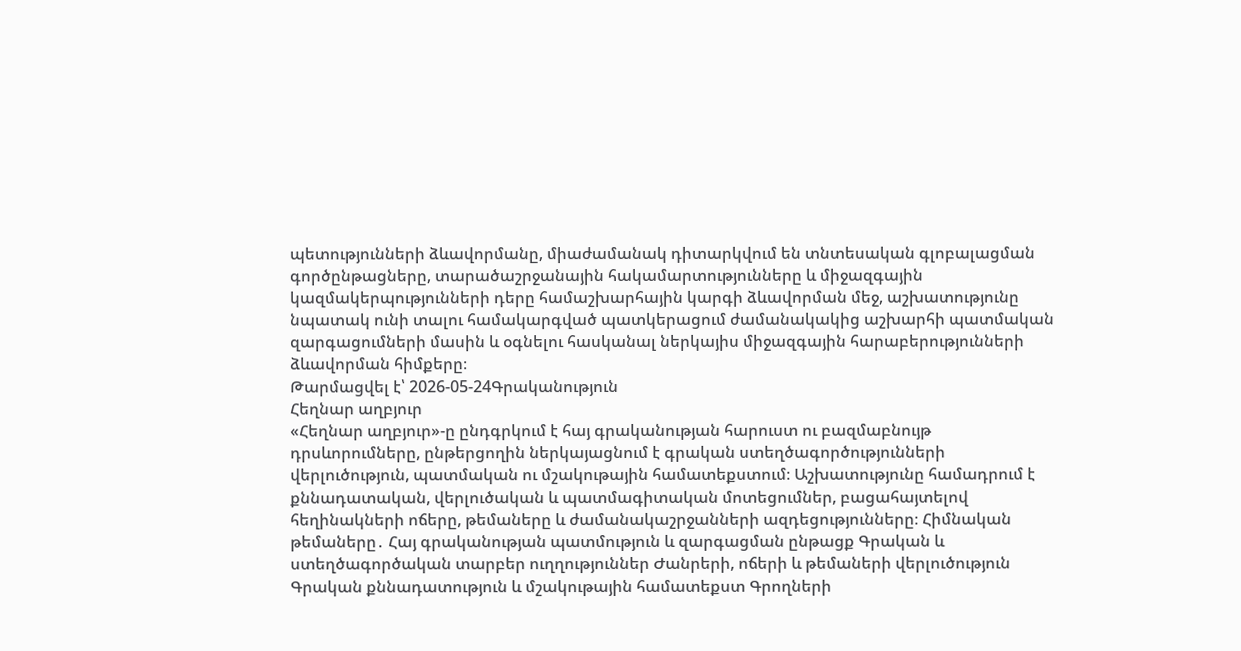պետությունների ձևավորմանը, միաժամանակ դիտարկվում են տնտեսական գլոբալացման գործընթացները, տարածաշրջանային հակամարտությունները և միջազգային կազմակերպությունների դերը համաշխարհային կարգի ձևավորման մեջ, աշխատությունը նպատակ ունի տալու համակարգված պատկերացում ժամանակակից աշխարհի պատմական զարգացումների մասին և օգնելու հասկանալ ներկայիս միջազգային հարաբերությունների ձևավորման հիմքերը։
Թարմացվել է՝ 2026-05-24Գրականություն
Հեղնար աղբյուր
«Հեղնար աղբյուր»-ը ընդգրկում է հայ գրականության հարուստ ու բազմաբնույթ դրսևորումները, ընթերցողին ներկայացնում է գրական ստեղծագործությունների վերլուծություն, պատմական ու մշակութային համատեքստում։ Աշխատությունը համադրում է քննադատական, վերլուծական և պատմագիտական մոտեցումներ, բացահայտելով հեղինակների ոճերը, թեմաները և ժամանակաշրջանների ազդեցությունները։ Հիմնական թեմաները․ Հայ գրականության պատմություն և զարգացման ընթացք Գրական և ստեղծագործական տարբեր ուղղություններ Ժանրերի, ոճերի և թեմաների վերլուծություն Գրական քննադատություն և մշակութային համատեքստ Գրողների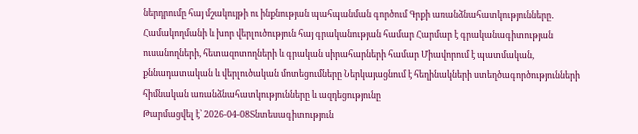ներդրումը հայ մշակույթի ու ինքնության պահպանման գործում Գրքի առանձնահատկությունները․ Համակողմանի և խոր վերլուծություն հայ գրականության համար Հարմար է գրականագիտության ուսանողների, հետազոտողների և գրական սիրահարների համար Միավորում է պատմական, քննադատական և վերլուծական մոտեցումները Ներկայացնում է հեղինակների ստեղծագործությունների հիմնական առանձնահատկությունները և ազդեցությունը
Թարմացվել է՝ 2026-04-08Տնտեսագիտություն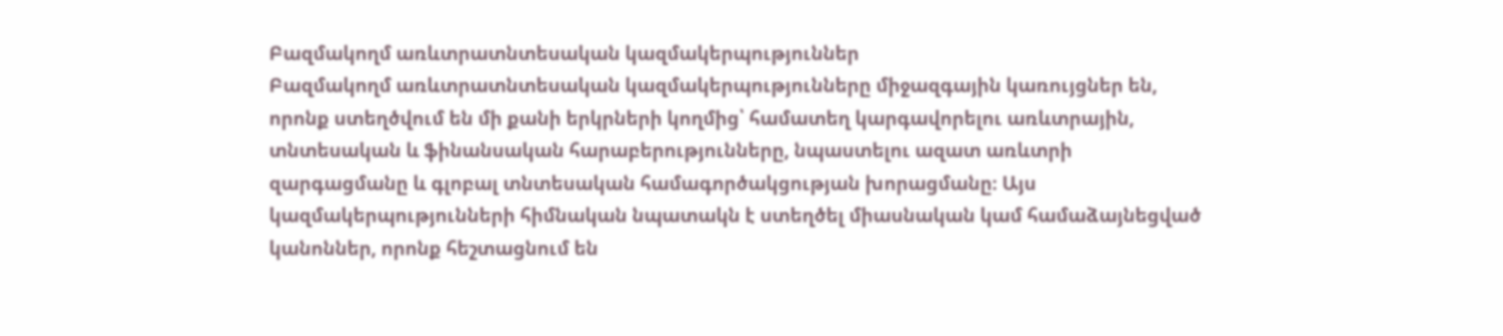Բազմակողմ առևտրատնտեսական կազմակերպություններ
Բազմակողմ առևտրատնտեսական կազմակերպությունները միջազգային կառույցներ են, որոնք ստեղծվում են մի քանի երկրների կողմից՝ համատեղ կարգավորելու առևտրային, տնտեսական և ֆինանսական հարաբերությունները, նպաստելու ազատ առևտրի զարգացմանը և գլոբալ տնտեսական համագործակցության խորացմանը։ Այս կազմակերպությունների հիմնական նպատակն է ստեղծել միասնական կամ համաձայնեցված կանոններ, որոնք հեշտացնում են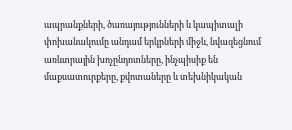ապրանքների, ծառայությունների և կապիտալի փոխանակումը անդամ երկրների միջև, նվազեցնում առևտրային խոչընդոտները, ինչպիսիք են մաքսատուրքերը, քվոտաները և տեխնիկական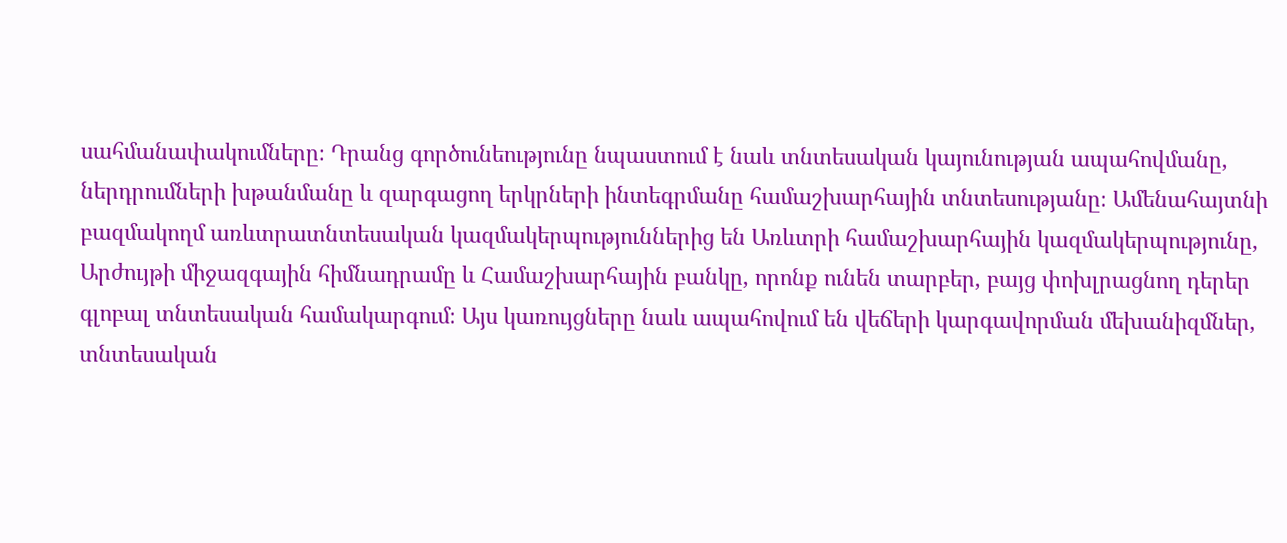սահմանափակումները։ Դրանց գործունեությունը նպաստում է նաև տնտեսական կայունության ապահովմանը, ներդրումների խթանմանը և զարգացող երկրների ինտեգրմանը համաշխարհային տնտեսությանը։ Ամենահայտնի բազմակողմ առևտրատնտեսական կազմակերպություններից են Առևտրի համաշխարհային կազմակերպությունը, Արժույթի միջազգային հիմնադրամը և Համաշխարհային բանկը, որոնք ունեն տարբեր, բայց փոխլրացնող դերեր գլոբալ տնտեսական համակարգում։ Այս կառույցները նաև ապահովում են վեճերի կարգավորման մեխանիզմներ, տնտեսական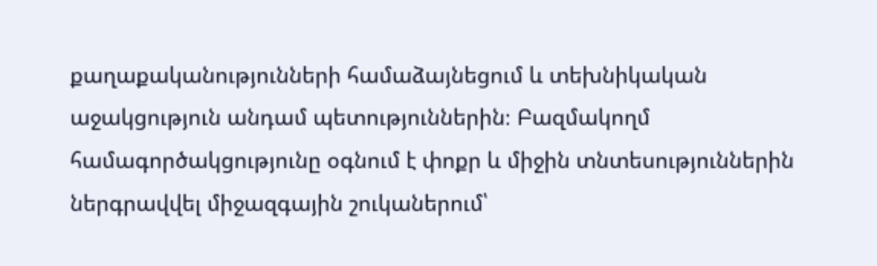քաղաքականությունների համաձայնեցում և տեխնիկական աջակցություն անդամ պետություններին։ Բազմակողմ համագործակցությունը օգնում է փոքր և միջին տնտեսություններին ներգրավվել միջազգային շուկաներում՝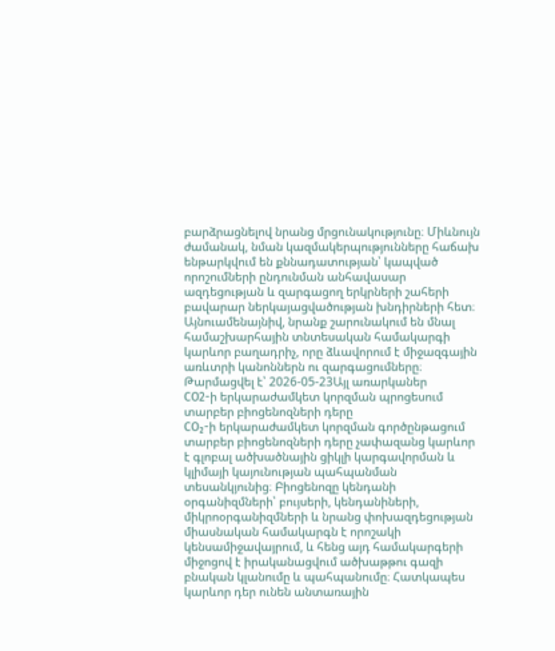բարձրացնելով նրանց մրցունակությունը։ Միևնույն ժամանակ, նման կազմակերպությունները հաճախ ենթարկվում են քննադատության՝ կապված որոշումների ընդունման անհավասար ազդեցության և զարգացող երկրների շահերի բավարար ներկայացվածության խնդիրների հետ։ Այնուամենայնիվ, նրանք շարունակում են մնալ համաշխարհային տնտեսական համակարգի կարևոր բաղադրիչ, որը ձևավորում է միջազգային առևտրի կանոններն ու զարգացումները։
Թարմացվել է՝ 2026-05-23Այլ առարկաներ
CO2-ի երկարաժամկետ կորզման պրոցեսում տարբեր բիոցենոզների դերը
CO₂-ի երկարաժամկետ կորզման գործընթացում տարբեր բիոցենոզների դերը չափազանց կարևոր է գլոբալ ածխածնային ցիկլի կարգավորման և կլիմայի կայունության պահպանման տեսանկյունից։ Բիոցենոզը կենդանի օրգանիզմների՝ բույսերի, կենդանիների, միկրոօրգանիզմների և նրանց փոխազդեցության միասնական համակարգն է որոշակի կենսամիջավայրում, և հենց այդ համակարգերի միջոցով է իրականացվում ածխաթթու գազի բնական կլանումը և պահպանումը։ Հատկապես կարևոր դեր ունեն անտառային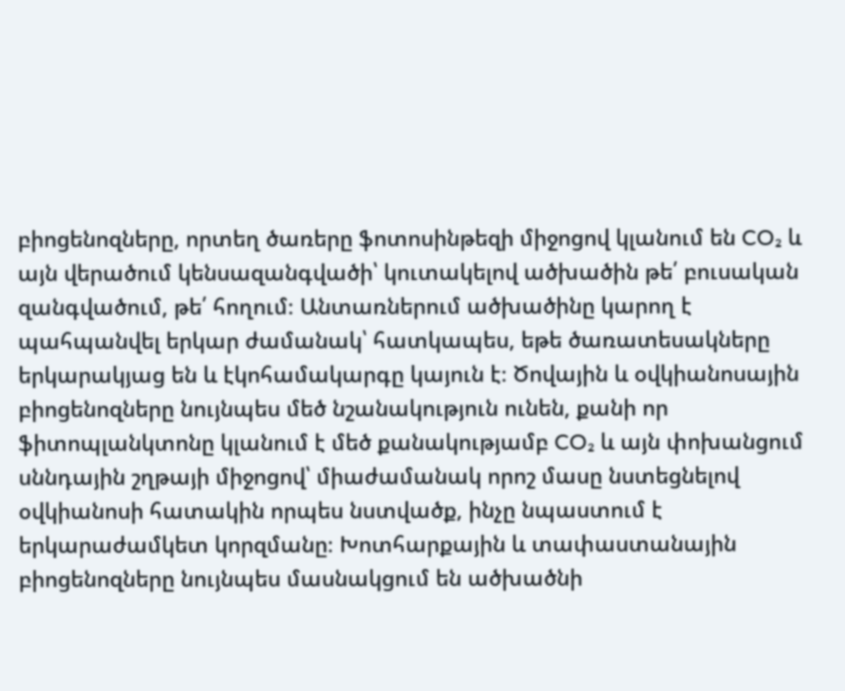բիոցենոզները, որտեղ ծառերը ֆոտոսինթեզի միջոցով կլանում են CO₂ և այն վերածում կենսազանգվածի՝ կուտակելով ածխածին թե՛ բուսական զանգվածում, թե՛ հողում։ Անտառներում ածխածինը կարող է պահպանվել երկար ժամանակ՝ հատկապես, եթե ծառատեսակները երկարակյաց են և էկոհամակարգը կայուն է։ Ծովային և օվկիանոսային բիոցենոզները նույնպես մեծ նշանակություն ունեն, քանի որ ֆիտոպլանկտոնը կլանում է մեծ քանակությամբ CO₂ և այն փոխանցում սննդային շղթայի միջոցով՝ միաժամանակ որոշ մասը նստեցնելով օվկիանոսի հատակին որպես նստվածք, ինչը նպաստում է երկարաժամկետ կորզմանը։ Խոտհարքային և տափաստանային բիոցենոզները նույնպես մասնակցում են ածխածնի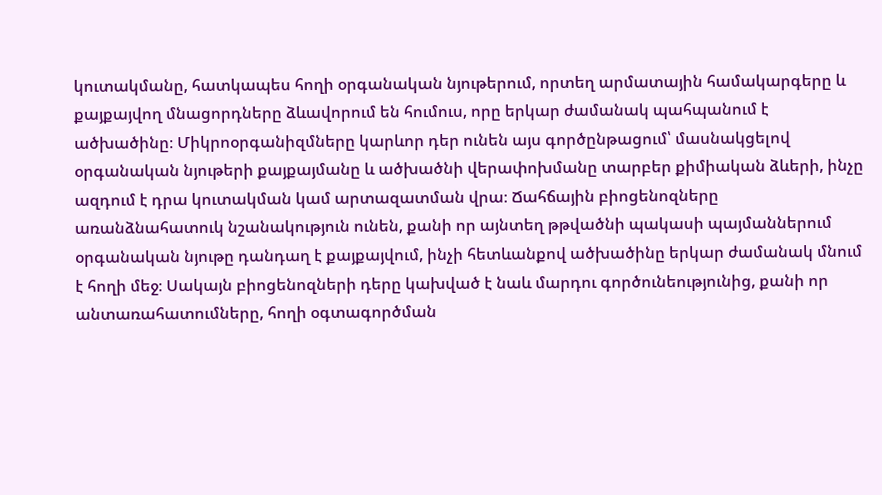կուտակմանը, հատկապես հողի օրգանական նյութերում, որտեղ արմատային համակարգերը և քայքայվող մնացորդները ձևավորում են հումուս, որը երկար ժամանակ պահպանում է ածխածինը։ Միկրոօրգանիզմները կարևոր դեր ունեն այս գործընթացում՝ մասնակցելով օրգանական նյութերի քայքայմանը և ածխածնի վերափոխմանը տարբեր քիմիական ձևերի, ինչը ազդում է դրա կուտակման կամ արտազատման վրա։ Ճահճային բիոցենոզները առանձնահատուկ նշանակություն ունեն, քանի որ այնտեղ թթվածնի պակասի պայմաններում օրգանական նյութը դանդաղ է քայքայվում, ինչի հետևանքով ածխածինը երկար ժամանակ մնում է հողի մեջ։ Սակայն բիոցենոզների դերը կախված է նաև մարդու գործունեությունից, քանի որ անտառահատումները, հողի օգտագործման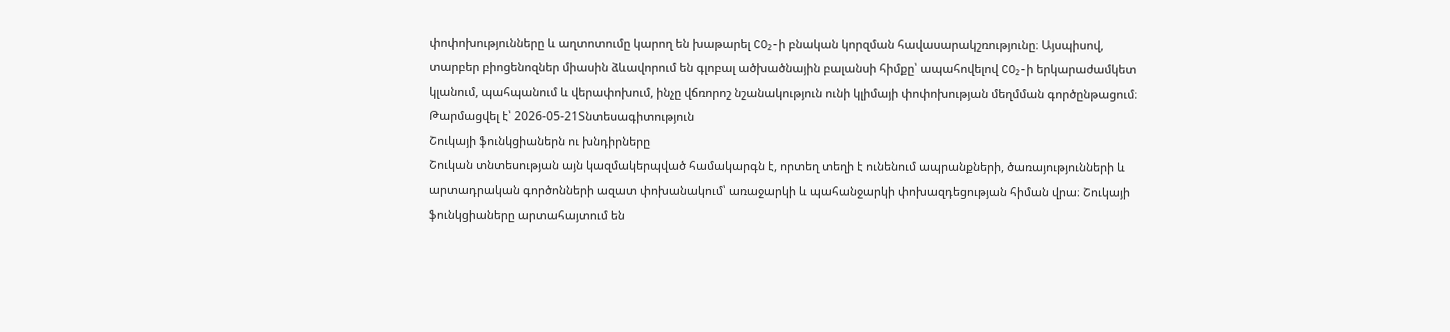փոփոխությունները և աղտոտումը կարող են խաթարել CO₂-ի բնական կորզման հավասարակշռությունը։ Այսպիսով, տարբեր բիոցենոզներ միասին ձևավորում են գլոբալ ածխածնային բալանսի հիմքը՝ ապահովելով CO₂-ի երկարաժամկետ կլանում, պահպանում և վերափոխում, ինչը վճռորոշ նշանակություն ունի կլիմայի փոփոխության մեղմման գործընթացում։
Թարմացվել է՝ 2026-05-21Տնտեսագիտություն
Շուկայի ֆունկցիաներն ու խնդիրները
Շուկան տնտեսության այն կազմակերպված համակարգն է, որտեղ տեղի է ունենում ապրանքների, ծառայությունների և արտադրական գործոնների ազատ փոխանակում՝ առաջարկի և պահանջարկի փոխազդեցության հիման վրա։ Շուկայի ֆունկցիաները արտահայտում են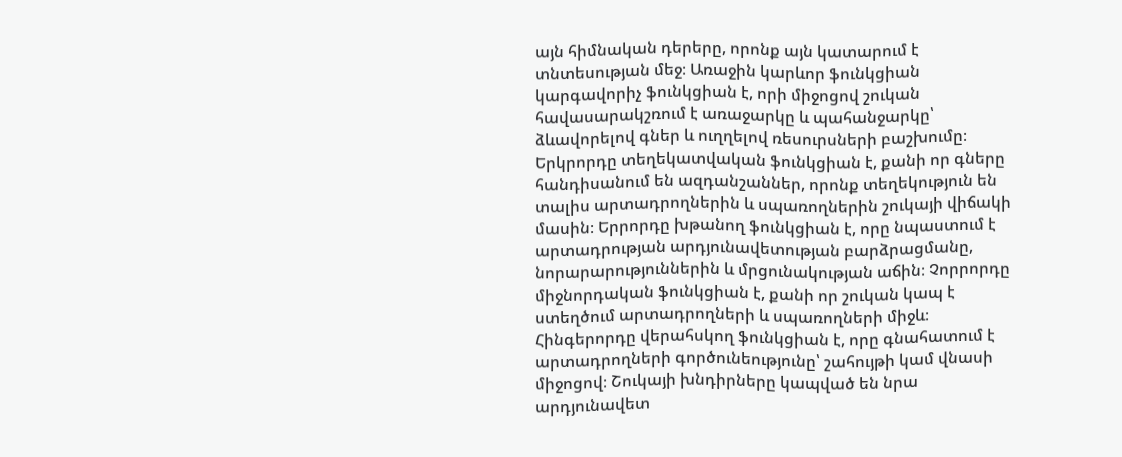այն հիմնական դերերը, որոնք այն կատարում է տնտեսության մեջ։ Առաջին կարևոր ֆունկցիան կարգավորիչ ֆունկցիան է, որի միջոցով շուկան հավասարակշռում է առաջարկը և պահանջարկը՝ ձևավորելով գներ և ուղղելով ռեսուրսների բաշխումը։ Երկրորդը տեղեկատվական ֆունկցիան է, քանի որ գները հանդիսանում են ազդանշաններ, որոնք տեղեկություն են տալիս արտադրողներին և սպառողներին շուկայի վիճակի մասին։ Երրորդը խթանող ֆունկցիան է, որը նպաստում է արտադրության արդյունավետության բարձրացմանը, նորարարություններին և մրցունակության աճին։ Չորրորդը միջնորդական ֆունկցիան է, քանի որ շուկան կապ է ստեղծում արտադրողների և սպառողների միջև։ Հինգերորդը վերահսկող ֆունկցիան է, որը գնահատում է արտադրողների գործունեությունը՝ շահույթի կամ վնասի միջոցով։ Շուկայի խնդիրները կապված են նրա արդյունավետ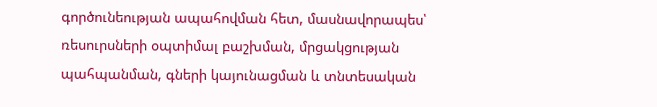գործունեության ապահովման հետ, մասնավորապես՝ ռեսուրսների օպտիմալ բաշխման, մրցակցության պահպանման, գների կայունացման և տնտեսական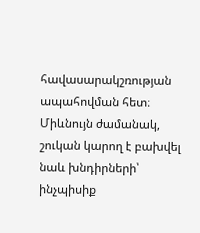հավասարակշռության ապահովման հետ։ Միևնույն ժամանակ, շուկան կարող է բախվել նաև խնդիրների՝ ինչպիսիք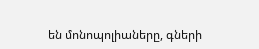են մոնոպոլիաները, գների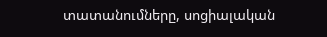տատանումները, սոցիալական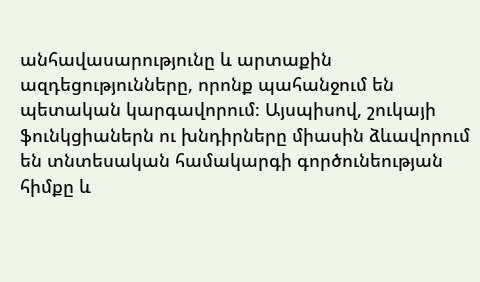անհավասարությունը և արտաքին ազդեցությունները, որոնք պահանջում են պետական կարգավորում։ Այսպիսով, շուկայի ֆունկցիաներն ու խնդիրները միասին ձևավորում են տնտեսական համակարգի գործունեության հիմքը և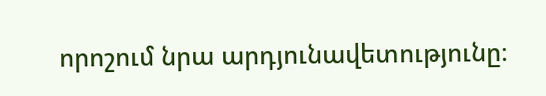որոշում նրա արդյունավետությունը։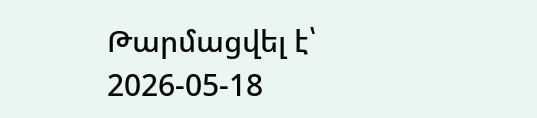Թարմացվել է՝ 2026-05-18